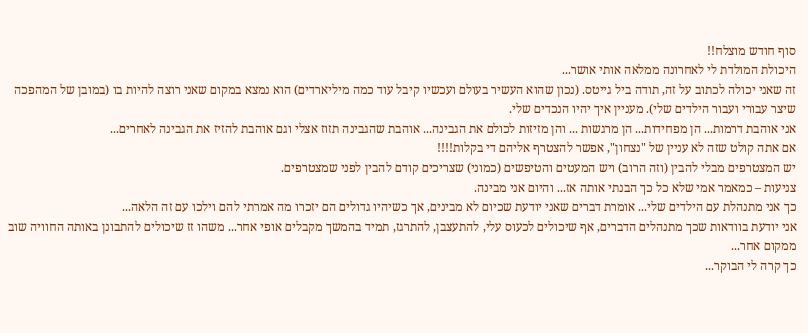סוף חודש מוצלח!!
היכולת המולדת לי לאחרונה ממלאה אותי אושר...
זה שאני יכולה לכתוב על זה, תודה ביל גייטס. (נכון שהוא העשיר בעולם ועכשיו קיבל עוד כמה מיליארדים) הוא נמצא במקום שאני רוצה להיות בו (במובן של המהפכה שיצר עבורי ועבור הילדים שלי). מעניין איך יהיו הנכדים שלי.
אני אוהבת דרמות... הן מפחידות... הן מרגשות ... והן מזיזות לכולם את הגבינה... אוהבת שהגבינה תזוז אצלי וגם אוהבת להזיז את הגבינה לאחרים...
אם אתה קולט שזה לא עניין של "נצחון", אפשר להצטרף אליהם די בקלות!!!!
יש המצטרפים מבלי להבין (וזה הרוב) ויש המעטים והטיפשים (כמוני) שצריכים קודם להבין לפני שמצטרפים.
צניעות – כמאמר אמי שלא כל כך הבנתי אותה אז... והיום אני מבינה.
כך אני מתנהלת עם הילדים שלי... אומרת דברים שאני יודעת שכיום לא מבינים, אך כשיהיו גדולים הם יזכרו מה אמרתי להם וילכו עם זה הלאה...
אני יודעת בוודאות שכך מתנהלים הדברים, אף שיכולים לכעוס עלי, להתעצבן, להתרגז, תמיד בהמשך מקבלים אופי אחר... משהו זז שיכולים להתבונן באותה החוויה שוב ממקום אחר...
כך קרה לי הבוקר...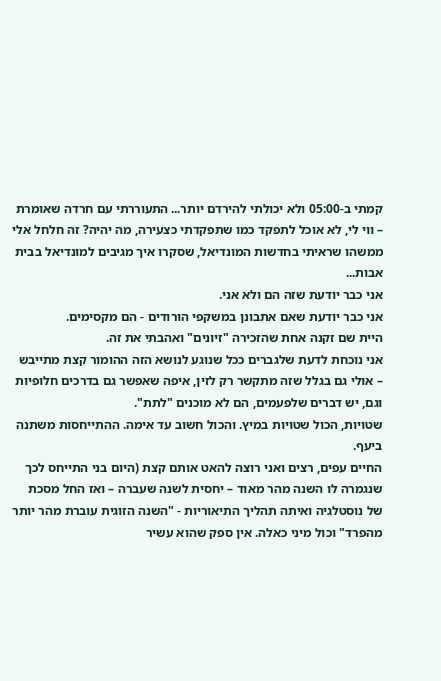קמתי ב-05:00 ולא יכולתי להירדם יותר... התעוררתי עם חרדה שאומרת – ווי לי, לא אוכל לתפקד כמו שתפקדתי כצעירה, מה יהיה? זה חלחל אלי ממשהו שראיתי בחדשות המונדיאל, שסקרו איך מגיבים למונדיאל בבית אבות...
אני כבר יודעת שזה הם ולא אני.
אני כבר יודעת שאם אתבונן במשקפי הורודים - הם מקסימים.
היית שם זקנה אחת שהזכירה "זיונים" ואהבתי את זה.
אני נוכחת לדעת שלגברים ככל שנוגע לנושא הזה ההומור קצת מתייבש – אולי גם בגלל שזה מתקשר רק לזין, איפה שאפשר גם בדרכים חלופיות וגם, יש דברים שלפעמים, הם לא מוכנים "לתת".
שטויות, הכול שטויות במיץ. והכול חשוב עד אימה. ההתייחסות משתנה ביעף.
החיים עפים, רצים ואני רוצה להאט אותם קצת (היום בני התייחס לכך שנגמרה לו השנה מהר מאוד – יחסית לשנה שעברה – ואז החל מסכת של נוסטלגיה ואיתה תהליך התיאוריות - "השנה הזוגית עוברת מהר יותר מהפרד" וכול מיני כאלה. אין ספק שהוא עשיר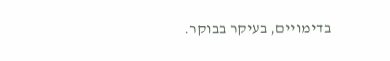בדימויים, בעיקר בבוקר.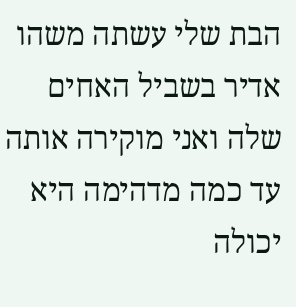הבת שלי עשתה משהו אדיר בשביל האחים שלה ואני מוקירה אותה עד כמה מדהימה היא יכולה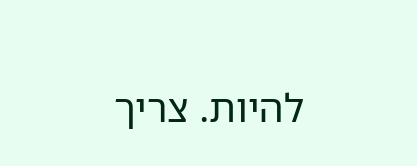להיות. צריך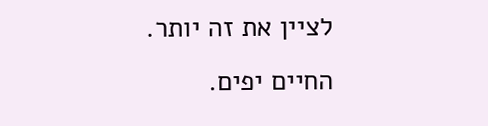לציין את זה יותר.
החיים יפים.